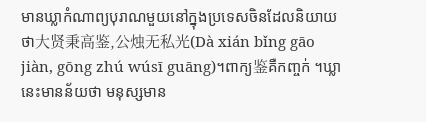មានឃ្លាកំណាព្យបុរាណមួយនៅក្នុងប្រទេសចិនដែលនិយាយថា大贤秉高鉴,公烛无私光(Dà xián bǐng gāo jiàn, gōng zhú wúsī guāng)។ពាក្យ鉴គឺកញ្ចក់ ។ឃ្លានេះមានន័យថា មនុស្សមាន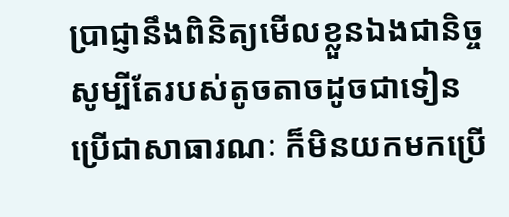ប្រាជ្ញានឹងពិនិត្យមើលខ្លួនឯងជានិច្ច សូម្បីតែរបស់តូចតាចដូចជាទៀនប្រើជាសាធារណៈ ក៏មិនយកមកប្រើ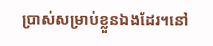ប្រាស់សម្រាប់ខ្លួនឯងដែរ។នៅ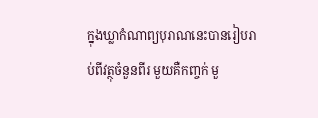ក្នុងឃ្លាកំណាព្យបុរាណនេះបានរៀបរាប់ពីវត្ថុចំនួនពីរ មួយគឺកញ្ចក់ មួ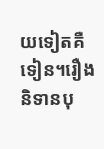យទៀតគឺទៀន។រឿងនិទានបុ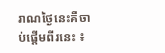រាណថ្ងៃនេះគឺចាប់ផ្តើមពីរនេះ ៖